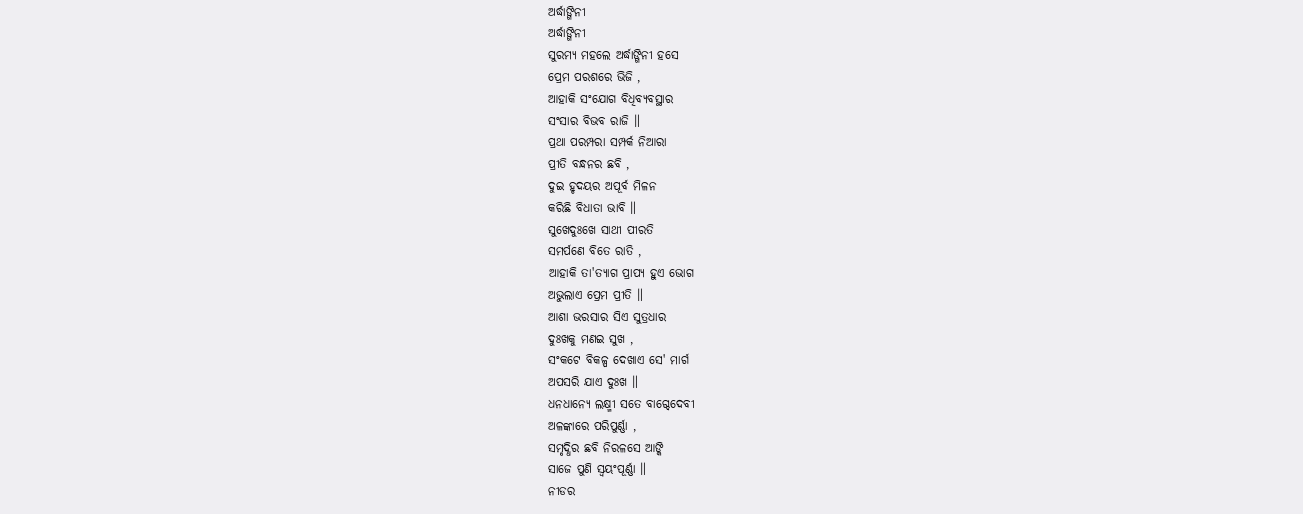ଅର୍ଦ୍ଧାଙ୍ଗିନୀ
ଅର୍ଦ୍ଧାଙ୍ଗିନୀ
ସୁରମ୍ୟ ମହଲେ ଅର୍ଦ୍ଧାଙ୍ଗିନୀ ହସେ
ପ୍ରେମ ପରଶରେ ଭିଜି ,
ଆହାକି ସଂଯୋଗ ବିଧିବ୍ୟବସ୍ଥାର
ସଂସାର ବିଭବ ରାଜି ॥
ପ୍ରଥା ପରମ୍ପରା ସମ୍ପର୍କ ନିଆରା
ପ୍ରୀତି ବନ୍ଧନର ଛବି ,
ଦୁଇ ହୃଦୟର ଅପୂର୍ବ ମିଳନ
କରିଛି ବିଧାତା ଭାବି ॥
ସୁଖେଦୁଃଖେ ସାଥୀ ପୀରତି
ସମର୍ପଣେ ବିତେ ରାତି ,
ଆହାକି ତା'ତ୍ୟାଗ ପ୍ରାପ୍ୟ ହୁଏ ଭୋଗ
ଅଭୁଲାଏ ପ୍ରେମ ପ୍ରୀତି ॥
ଆଶା ଭରସାର ସିଏ ସୁତ୍ରଧାର
ଦୁଃଖକୁ ମଣଇ ସୁଖ ,
ସଂକଟେ ବିକଳ୍ପ ଦେଖାଏ ସେ' ମାର୍ଗ
ଅପସରି ଯାଏ ଦୁଃଖ ॥
ଧନଧାନ୍ଯେ ଲକ୍ଷ୍ମୀ ସତେ ବାଗ୍ଦେଦେବୀ
ଅଳଙ୍କାରେ ପରିପୁର୍ଣ୍ଣା ,
ସମୃଦ୍ଧିର ଛବି ନିରଳସେ ଆଙ୍କି
ସାଜେ ପୁଣି ସ୍ଵୟଂପୂର୍ଣ୍ଣା ॥
ନୀଡର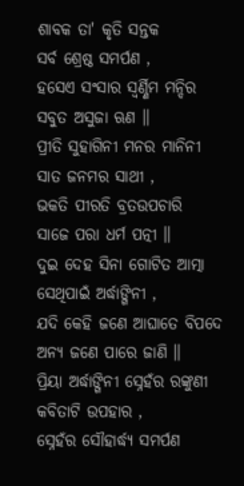ଶାବକ ତା' କୃତି ସନ୍ତକ
ସର୍ବ ଶ୍ରେଷ୍ଠ ସମର୍ପଣ ,
ହସେଏ ସଂସାର ସ୍ଵର୍ଣ୍ଣିମ ମନ୍ଦିର
ସବୁତ ଅସୁଜା ଋଣ ॥
ପ୍ରୀତି ସୁହାଗିନୀ ମନର ମାନିନୀ
ସାତ ଜନମର ସାଥୀ ,
ଭକତି ପୀରତି ବ୍ରତଉପଚାରି
ସାଜେ ପରା ଧର୍ମ ପତ୍ନୀ ॥
ଦୁଇ ଦେହ ସିନା ଗୋଟିତ ଆତ୍ମା
ସେଥିପାଇଁ ଅର୍ଦ୍ଧାଙ୍ଗିନୀ ,
ଯଦି କେହି ଜଣେ ଆଘାତେ ବିପଦେ
ଅନ୍ୟ ଜଣେ ପାରେ ଜାଣି ॥
ପ୍ରିୟା ଅର୍ଦ୍ଧାଙ୍ଗିନୀ ସ୍ନେହଁର ରଙ୍କୁଣୀ
କବିତାଟି ଉପହାର ,
ସ୍ନେହଁର ସୌହାର୍ଦ୍ଧ୍ୟ ସମର୍ପଣ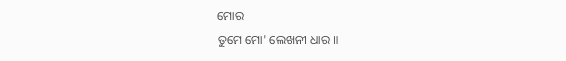ମୋର
ତୁମେ ମୋ' ଲେଖନୀ ଧାର ॥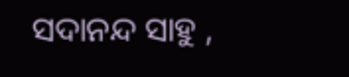ସଦାନନ୍ଦ ସାହୁ ,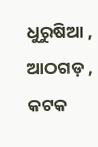ଧୁରୁଷିଆ , ଆଠଗଡ଼ , କଟକ